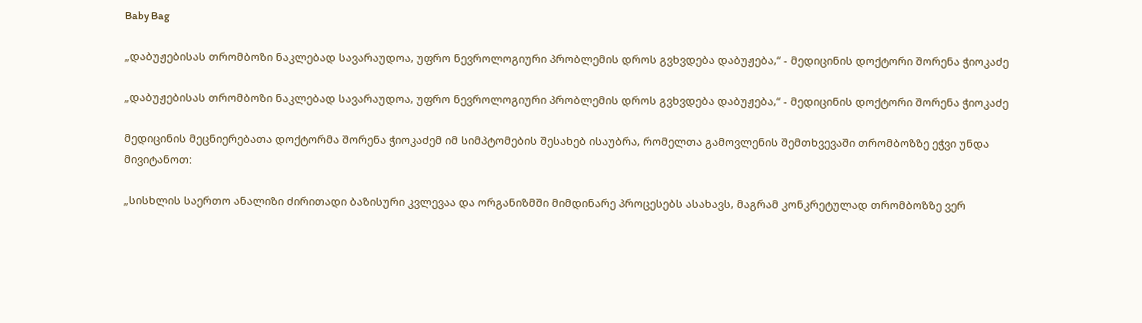Baby Bag

„დაბუჟებისას თრომბოზი ნაკლებად სავარაუდოა, უფრო ნევროლოგიური პრობლემის დროს გვხვდება დაბუჟება,“ - მედიცინის დოქტორი შორენა ჭიოკაძე

„დაბუჟებისას თრომბოზი ნაკლებად სავარაუდოა, უფრო ნევროლოგიური პრობლემის დროს გვხვდება დაბუჟება,“ - მედიცინის დოქტორი შორენა ჭიოკაძე

მედიცინის მეცნიერებათა დოქტორმა შორენა ჭიოკაძემ იმ სიმპტომების შესახებ ისაუბრა, რომელთა გამოვლენის შემთხვევაში თრომბოზზე ეჭვი უნდა მივიტანოთ:

„სისხლის საერთო ანალიზი ძირითადი ბაზისური კვლევაა და ორგანიზმში მიმდინარე პროცესებს ასახავს, მაგრამ კონკრეტულად თრომბოზზე ვერ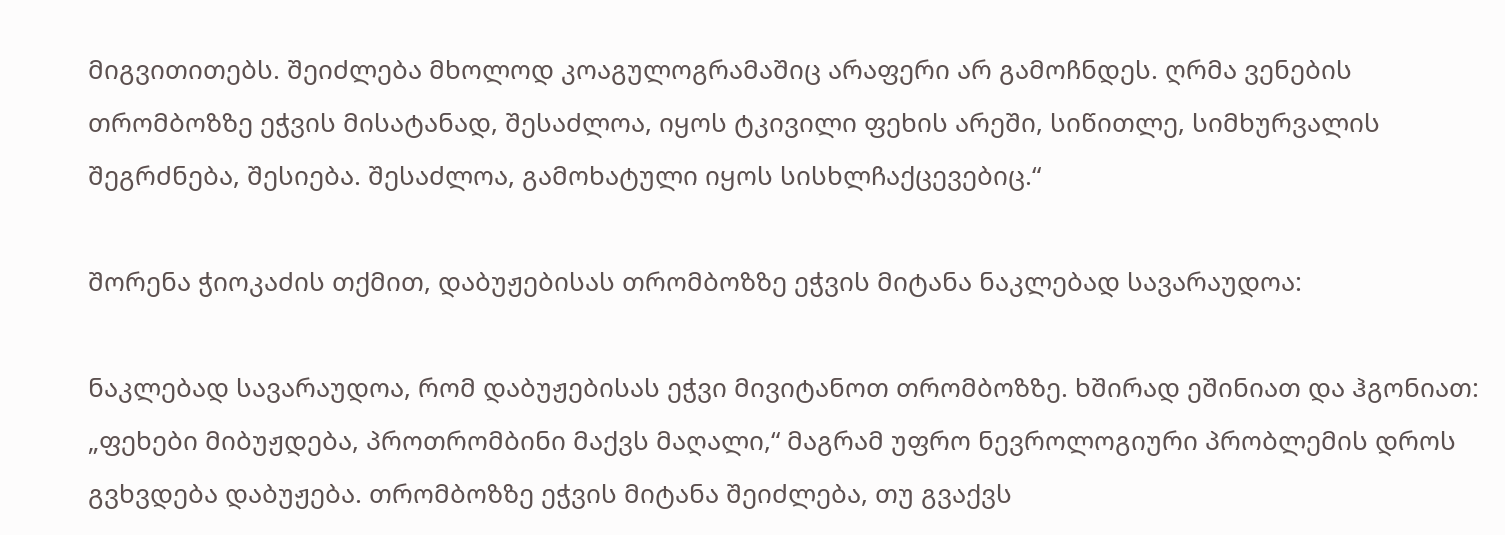მიგვითითებს. შეიძლება მხოლოდ კოაგულოგრამაშიც არაფერი არ გამოჩნდეს. ღრმა ვენების თრომბოზზე ეჭვის მისატანად, შესაძლოა, იყოს ტკივილი ფეხის არეში, სიწითლე, სიმხურვალის შეგრძნება, შესიება. შესაძლოა, გამოხატული იყოს სისხლჩაქცევებიც.“

შორენა ჭიოკაძის თქმით, დაბუჟებისას თრომბოზზე ეჭვის მიტანა ნაკლებად სავარაუდოა:

ნაკლებად სავარაუდოა, რომ დაბუჟებისას ეჭვი მივიტანოთ თრომბოზზე. ხშირად ეშინიათ და ჰგონიათ: „ფეხები მიბუჟდება, პროთრომბინი მაქვს მაღალი,“ მაგრამ უფრო ნევროლოგიური პრობლემის დროს გვხვდება დაბუჟება. თრომბოზზე ეჭვის მიტანა შეიძლება, თუ გვაქვს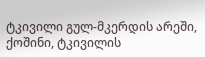ტკივილი გულ-მკერდის არეში, ქოშინი, ტკივილის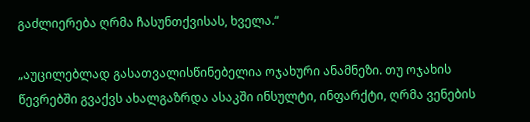გაძლიერება ღრმა ჩასუნთქვისას, ხველა.“

„აუცილებლად გასათვალისწინებელია ოჯახური ანამნეზი. თუ ოჯახის წევრებში გვაქვს ახალგაზრდა ასაკში ინსულტი, ინფარქტი, ღრმა ვენების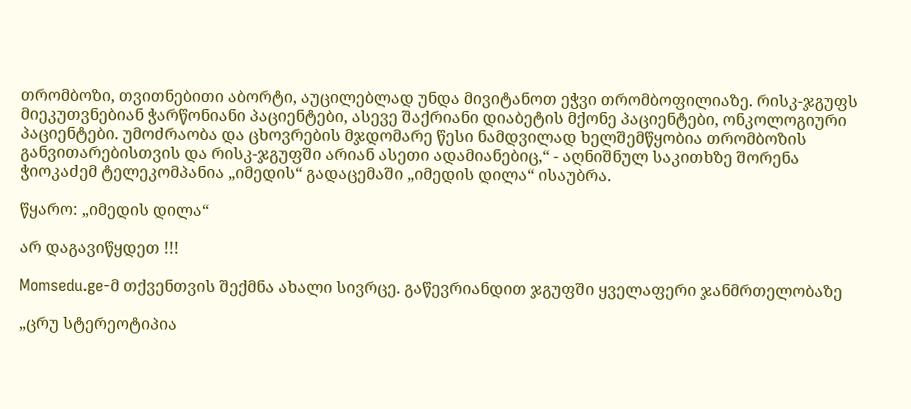თრომბოზი, თვითნებითი აბორტი, აუცილებლად უნდა მივიტანოთ ეჭვი თრომბოფილიაზე. რისკ-ჯგუფს მიეკუთვნებიან ჭარწონიანი პაციენტები, ასევე შაქრიანი დიაბეტის მქონე პაციენტები, ონკოლოგიური პაციენტები. უმოძრაობა და ცხოვრების მჯდომარე წესი ნამდვილად ხელშემწყობია თრომბოზის განვითარებისთვის და რისკ-ჯგუფში არიან ასეთი ადამიანებიც,“ - აღნიშნულ საკითხზე შორენა ჭიოკაძემ ტელეკომპანია „იმედის“ გადაცემაში „იმედის დილა“ ისაუბრა.

წყარო: „იმედის დილა“

არ დაგავიწყდეთ !!!

Momsedu.ge-მ თქვენთვის შექმნა ახალი სივრცე. გაწევრიანდით ჯგუფში ყველაფერი ჯანმრთელობაზე

„ცრუ სტერეოტიპია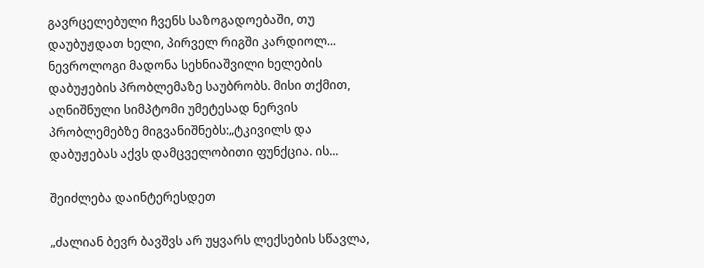გავრცელებული ჩვენს საზოგადოებაში, თუ დაუბუჟდათ ხელი, პირველ რიგში კარდიოლ...
ნევროლოგი მადონა სეხნიაშვილი ხელების დაბუჟების პრობლემაზე საუბრობს. მისი თქმით, აღნიშნული სიმპტომი უმეტესად ნერვის პრობლემებზე მიგვანიშნებს:„ტკივილს და დაბუჟებას აქვს დამცველობითი ფუნქცია. ის...

შეიძლება დაინტერესდეთ

„ძალიან ბევრ ბავშვს არ უყვარს ლექსების სწავლა,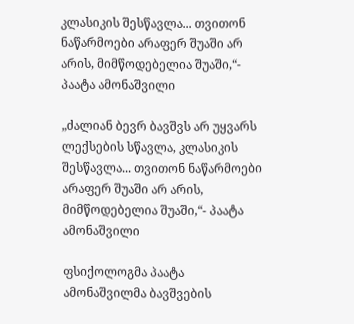კლასიკის შესწავლა... თვითონ ნაწარმოები არაფერ შუაში არ არის, მიმწოდებელია შუაში,“- პაატა ამონაშვილი

„ძალიან ბევრ ბავშვს არ უყვარს ლექსების სწავლა, კლასიკის შესწავლა... თვითონ ნაწარმოები არაფერ შუაში არ არის, მიმწოდებელია შუაში,“- პაატა ამონაშვილი

ფსიქოლოგმა პაატა ამონაშვილმა ბავშვების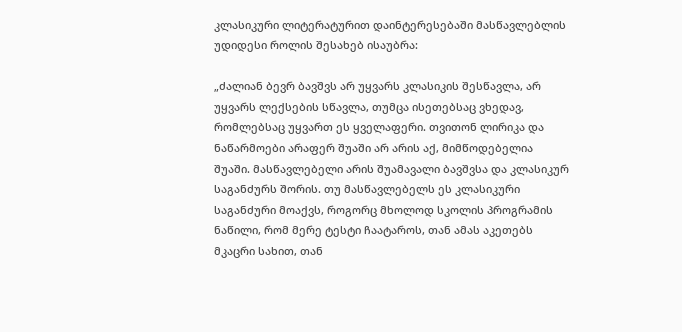კლასიკური ლიტერატურით დაინტერესებაში მასწავლებლის უდიდესი როლის შესახებ ისაუბრა:

„ძალიან ბევრ ბავშვს არ უყვარს კლასიკის შესწავლა, არ უყვარს ლექსების სწავლა, თუმცა ისეთებსაც ვხედავ, რომლებსაც უყვართ ეს ყველაფერი. თვითონ ლირიკა და ნაწარმოები არაფერ შუაში არ არის აქ, მიმწოდებელია შუაში. მასწავლებელი არის შუამავალი ბავშვსა და კლასიკურ საგანძურს შორის. თუ მასწავლებელს ეს კლასიკური საგანძური მოაქვს, როგორც მხოლოდ სკოლის პროგრამის ნაწილი, რომ მერე ტესტი ჩაატაროს, თან ამას აკეთებს მკაცრი სახით, თან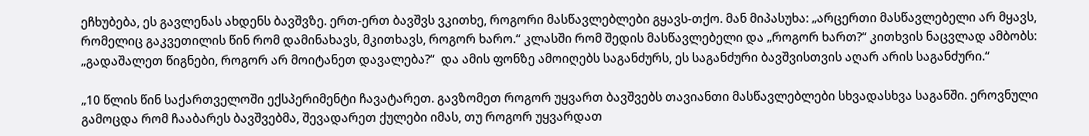ეჩხუბება, ეს გავლენას ახდენს ბავშვზე. ერთ-ერთ ბავშვს ვკითხე, როგორი მასწავლებლები გყავს-თქო. მან მიპასუხა: „არცერთი მასწავლებელი არ მყავს, რომელიც გაკვეთილის წინ რომ დამინახავს, მკითხავს, როგორ ხარო.“ კლასში რომ შედის მასწავლებელი და „როგორ ხართ?“ კითხვის ნაცვლად ამბობს: „გადაშალეთ წიგნები, როგორ არ მოიტანეთ დავალება?“  და ამის ფონზე ამოიღებს საგანძურს, ეს საგანძური ბავშვისთვის აღარ არის საგანძური.“

„10 წლის წინ საქართველოში ექსპერიმენტი ჩავატარეთ. გავზომეთ როგორ უყვართ ბავშვებს თავიანთი მასწავლებლები სხვადასხვა საგანში. ეროვნული გამოცდა რომ ჩააბარეს ბავშვებმა, შევადარეთ ქულები იმას, თუ როგორ უყვარდათ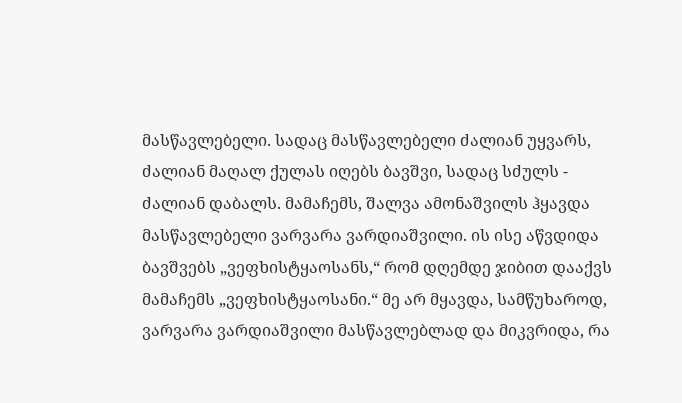მასწავლებელი. სადაც მასწავლებელი ძალიან უყვარს, ძალიან მაღალ ქულას იღებს ბავშვი, სადაც სძულს - ძალიან დაბალს. მამაჩემს, შალვა ამონაშვილს ჰყავდა მასწავლებელი ვარვარა ვარდიაშვილი. ის ისე აწვდიდა ბავშვებს „ვეფხისტყაოსანს,“ რომ დღემდე ჯიბით დააქვს მამაჩემს „ვეფხისტყაოსანი.“ მე არ მყავდა, სამწუხაროდ, ვარვარა ვარდიაშვილი მასწავლებლად და მიკვრიდა, რა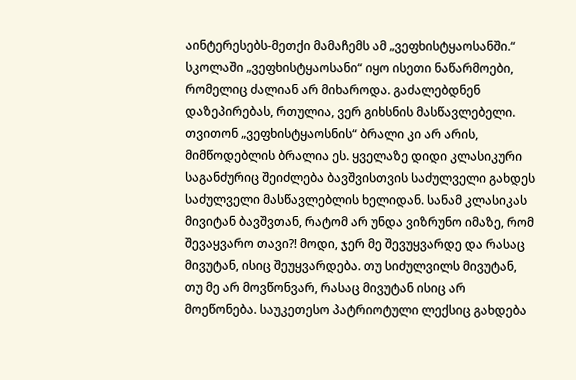აინტერესებს-მეთქი მამაჩემს ამ „ვეფხისტყაოსანში.“ სკოლაში „ვეფხისტყაოსანი“ იყო ისეთი ნაწარმოები, რომელიც ძალიან არ მიხაროდა. გაძალებდნენ დაზეპირებას, რთულია, ვერ გიხსნის მასწავლებელი. თვითონ „ვეფხისტყაოსნის“ ბრალი კი არ არის, მიმწოდებლის ბრალია ეს. ყველაზე დიდი კლასიკური საგანძურიც შეიძლება ბავშვისთვის საძულველი გახდეს საძულველი მასწავლებლის ხელიდან. სანამ კლასიკას მივიტან ბავშვთან, რატომ არ უნდა ვიზრუნო იმაზე, რომ შევაყვარო თავი?! მოდი, ჯერ მე შევუყვარდე და რასაც მივუტან, ისიც შეუყვარდება. თუ სიძულვილს მივუტან, თუ მე არ მოვწონვარ, რასაც მივუტან ისიც არ მოეწონება. საუკეთესო პატრიოტული ლექსიც გახდება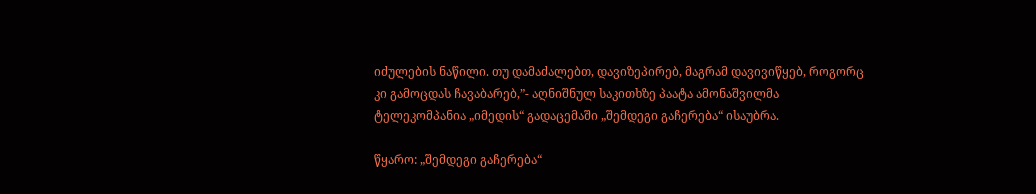იძულების ნაწილი. თუ დამაძალებთ, დავიზეპირებ, მაგრამ დავივიწყებ, როგორც კი გამოცდას ჩავაბარებ,”- აღნიშნულ საკითხზე პაატა ამონაშვილმა ტელეკომპანია „იმედის“ გადაცემაში „შემდეგი გაჩერება“ ისაუბრა.

წყარო: „შემდეგი გაჩერება“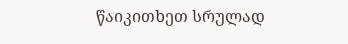წაიკითხეთ სრულად